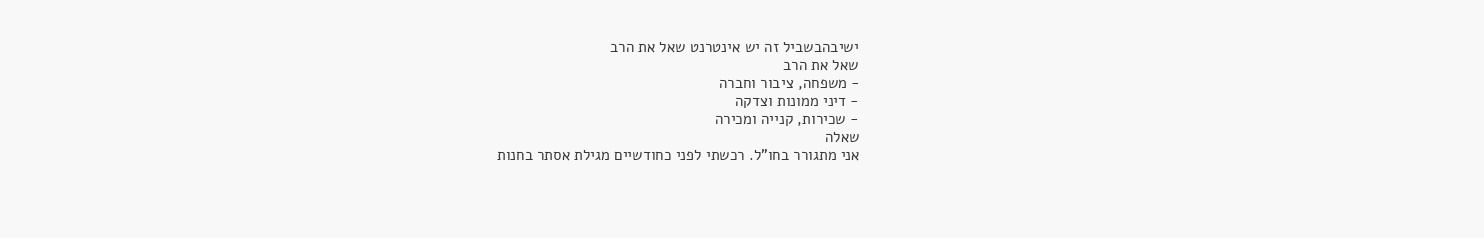ישיבהבשביל זה יש אינטרנט שאל את הרב
שאל את הרב
- משפחה, ציבור וחברה
- דיני ממונות וצדקה
- שכירות, קנייה ומכירה
שאלה
אני מתגורר בחו"ל. רכשתי לפני כחודשיים מגילת אסתר בחנות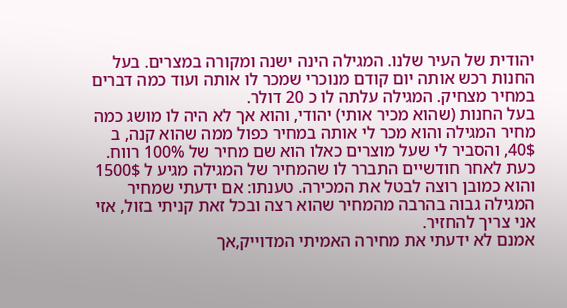יהודית של העיר שלנו. המגילה הינה ישנה ומקורה במצרים. בעל החנות רכש אותה יום קודם מנוכרי שמכר לו אותה ועוד כמה דברים במחיר מצחיק. המגילה עלתה לו כ 20 דולר.
בעל החנות (שהוא מכיר אותי) יהודי, והוא אך לא היה לו מושג כמה מחיר המגילה והוא מכר לי אותה במחיר כפול ממה שהוא קנה, ב 40$, והסביר לי שעל מוצרים כאלו הוא שם מחיר של 100% רווח.
כעת לאחר חודשיים התברר לו שהמחיר של המגילה מגיע ל 1500$ והוא כמובן רוצה לבטל את המכירה. טענתו: אם ידעתי שמחיר המגילה גבוה בהרבה מהמחיר שהוא רצה ובכל זאת קניתי בזול, אזי אני צריך להחזיר.
אמנם לא ידעתי את מחירה האמיתי המדוייק,אך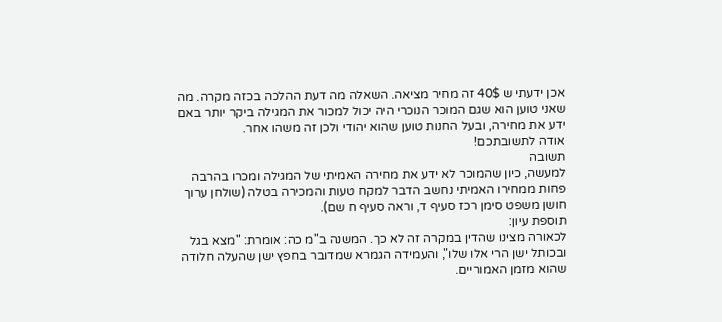אכן ידעתי ש 40$ זה מחיר מציאה. השאלה מה דעת ההלכה בכזה מקרה. מה שאני טוען הוא שגם המוכר הנוכרי היה יכול למכור את המגילה ביקר יותר באם ידע את מחירה, ובעל החנות טוען שהוא יהודי ולכן זה משהו אחר.
אודה לתשובתכם!
תשובה
למעשה, כיון שהמוכר לא ידע את מחירה האמיתי של המגילה ומכרו בהרבה פחות ממחירו האמיתי נחשב הדבר למקח טעות והמכירה בטלה (שולחן ערוך חושן משפט סימן רכז סעיף ד, וראה סעיף ח שם).
תוספת עיון:
לכאורה מצינו שהדין במקרה זה לא כך. המשנה ב"מ כה: אומרת: "מצא בגל ובכותל ישן הרי אלו שלו", והעמידה הגמרא שמדובר בחפץ ישן שהעלה חלודה שהוא מזמן האמוריים.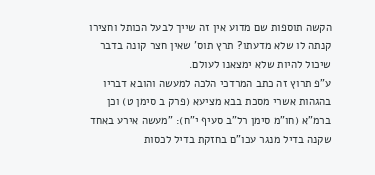הקשה תוספות שם מדוע אין זה שייך לבעל הכותל וחצירו קנתה לו שלא מדעתו? תרץ תוס' שאין חצר קונה בדבר שיכול להיות שלא ימצאנו לעולם.
ע"פ תרוץ זה כתב המרדכי הלכה למעשה והובא דבריו בהגהות אשרי מסכת בבא מציעא (פרק ב סימן ט) וכן ברמ"א (חו"מ סימן רל"ב סעיף י"ח): "מעשה אירע באחד שקנה בדיל מנגר עכו"ם בחזקת בדיל לכסות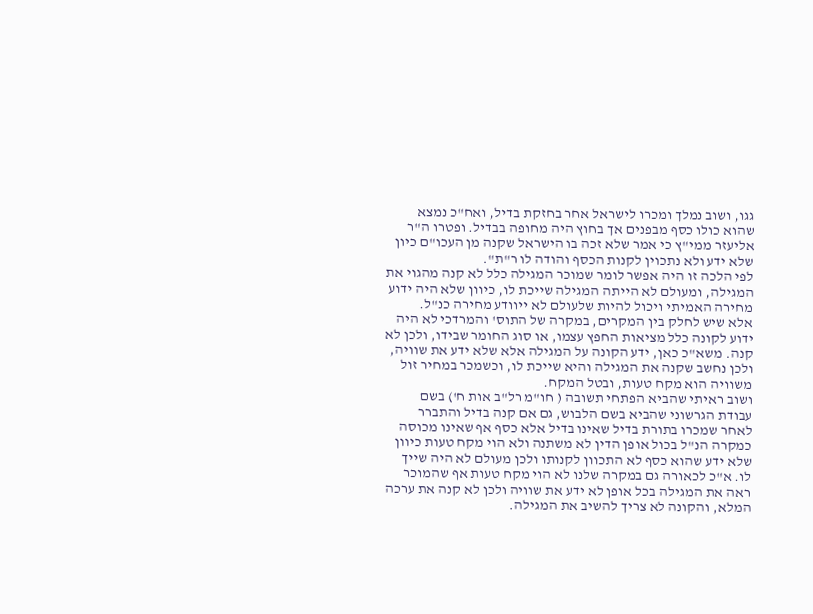גגו, ושוב נמלך ומכרו לישראל אחר בחזקת בדיל, ואח"כ נמצא שהוא כולו כסף מבפנים אך בחוץ היה מחופה בבדיל. ופטרו ה"ר אליעזר ממי"ץ כי אמר שלא זכה בו הישראל שקנה מן העכו"ם כיון שלא ידע ולא נתכוין לקנות הכסף והודה לו ר"ת".
לפי הלכה זו היה אפשר לומר שמוכר המגילה כלל לא קנה מהגוי את המגילה, ומעולם לא הייתה המגילה שייכת לו, כיוון שלא היה ידוע מחירה האמיתי ויכול להיות שלעולם לא ייוודע מחירה כנ"ל.
אלא שיש לחלק בין המקרים, במקרה של התוס' והמרדכי לא היה ידוע לקונה כלל מציאות החפץ עצמו, או סוג החומר שבידו, ולכן לא קנה. משא"כ כאן, ידע הקונה על המגילה אלא שלא ידע את שוויה, ולכן נחשב שקנה את המגילה והיא שייכת לו, וכשמכר במחיר זול משוויה הוא מקח טעות, ובטל המקח.
ושוב ראיתי שהביא הפתחי תשובה ( חו"מ רל"ב אות ח') בשם עבודת הגרשוני שהביא בשם הלבוש, גם אם קנה בדיל והתברר לאחר שמכרו בתורת בדיל שאינו בדיל אלא כסף אף שאינו מכוסה כמקרה הנ"ל בכול אופן הדין לא משתנה ולא הוי מקח טעות כיוון שלא ידע שהוא כסף לא התכוון לקנותו ולכן מעולם לא היה שייך לו. א"כ לכאורה גם במקרה שלנו לא הוי מקח טעות אף שהמוכר ראה את המגילה בכל אופן לא ידע את שוויה ולכן לא קנה את ערכה המלא, והקונה לא צריך להשיב את המגילה.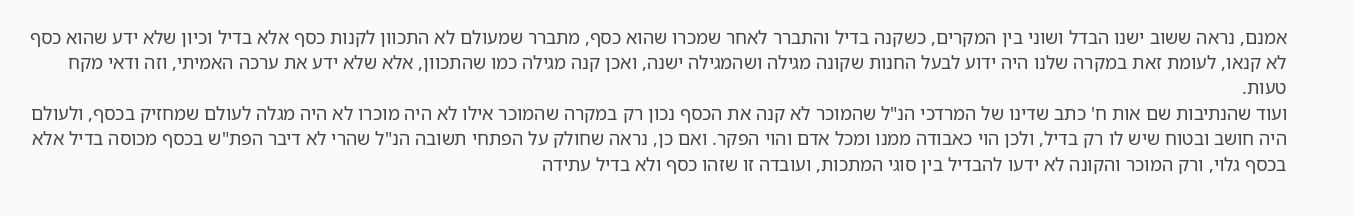אמנם, נראה ששוב ישנו הבדל ושוני בין המקרים, כשקנה בדיל והתברר לאחר שמכרו שהוא כסף, מתברר שמעולם לא התכוון לקנות כסף אלא בדיל וכיון שלא ידע שהוא כסף לא קנאו, לעומת זאת במקרה שלנו היה ידוע לבעל החנות שקונה מגילה ושהמגילה ישנה, ואכן קנה מגילה כמו שהתכוון, אלא שלא ידע את ערכה האמיתי, וזה ודאי מקח טעות.
ועוד שהנתיבות שם אות ח' כתב שדינו של המרדכי הנ"ל שהמוכר לא קנה את הכסף נכון רק במקרה שהמוכר אילו לא היה מוכרו לא היה מגלה לעולם שמחזיק בכסף, ולעולם היה חושב ובטוח שיש לו רק בדיל, ולכן הוי כאבודה ממנו ומכל אדם והוי הפקר. ואם כן, נראה שחולק על הפתחי תשובה הנ"ל שהרי לא דיבר הפת"ש בכסף מכוסה בדיל אלא בכסף גלוי, ורק המוכר והקונה לא ידעו להבדיל בין סוגי המתכות, ועובדה זו שזהו כסף ולא בדיל עתידה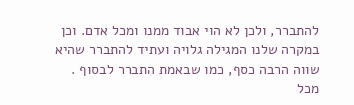להתברר, ולכן לא הוי אבוד ממנו ומכל אדם. וכן במקרה שלנו המגילה גלויה ועתיד להתברר שהיא שווה הרבה כסף, כמו שבאמת התברר לבסוף .
מכל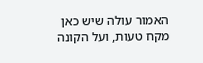האמור עולה שיש כאן מקח טעות, ועל הקונה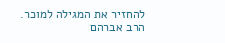להחזיר את המגילה למוכר.
הרב אברהם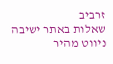זרביב
שאלות באתר ישיבה
ניווט מהיר